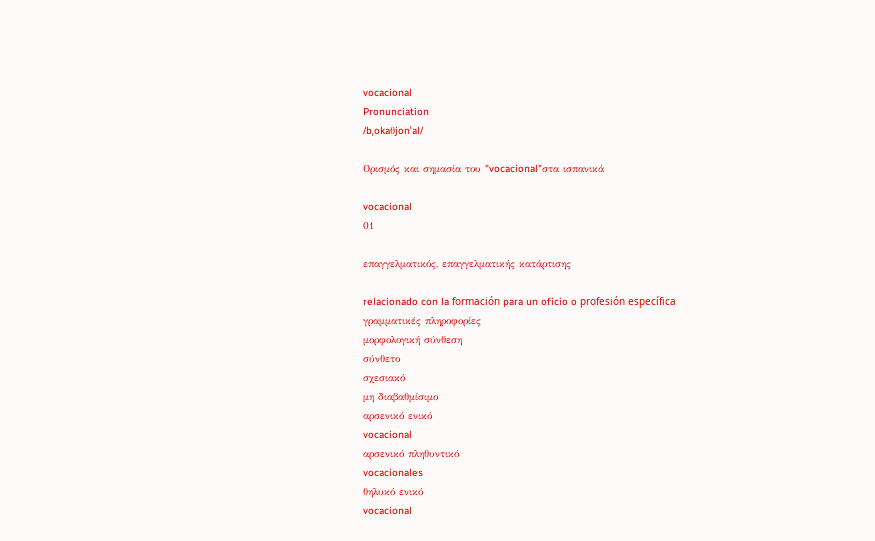vocacional
Pronunciation
/bˌokaθjonˈal/

Ορισμός και σημασία του "vocacional"στα ισπανικά

vocacional
01

επαγγελματικός, επαγγελματικής κατάρτισης

relacionado con la formación para un oficio o profesión específica
γραμματικές πληροφορίες
μορφολογική σύνθεση
σύνθετο
σχεσιακό
μη διαβαθμίσιμο
αρσενικό ενικό
vocacional
αρσενικό πληθυντικό
vocacionales
θηλυκό ενικό
vocacional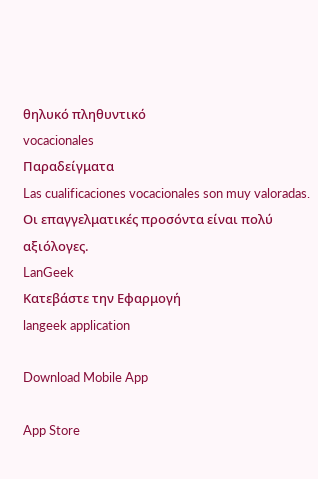θηλυκό πληθυντικό
vocacionales
Παραδείγματα
Las cualificaciones vocacionales son muy valoradas.
Οι επαγγελματικές προσόντα είναι πολύ αξιόλογες.
LanGeek
Κατεβάστε την Εφαρμογή
langeek application

Download Mobile App

App Store